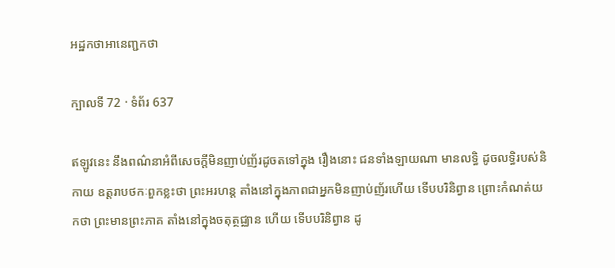អដ្ឋកថាអានេញ្ជកថា

ក្បាលទី 72 · ទំព័រ 637

ឥឡូវនេះ នឹងពណ៌នាអំពីសេចក្តីមិនញាប់ញ័រដូចតទៅក្នុង រឿងនោះ ជនទាំងឡាយណា មានលទ្ធិ ដូចលទ្ធិរបស់និកាយ ឧត្តរាបថកៈពួកខ្លះថា ព្រះអរហន្ត តាំងនៅក្នុងភាពជាអ្នកមិនញាប់ញ័រហើយ ទើបបរិនិព្វាន ព្រោះកំណត់យកថា ព្រះមានព្រះភាគ តាំងនៅក្នុងចតុត្ថជ្ឈាន ហើយ ទើបបរិនិព្វាន ដូ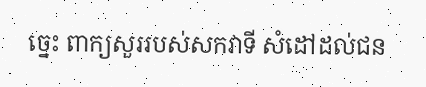ច្នេះ ពាក្យសួររបស់សកវាទី សំដៅដល់ជន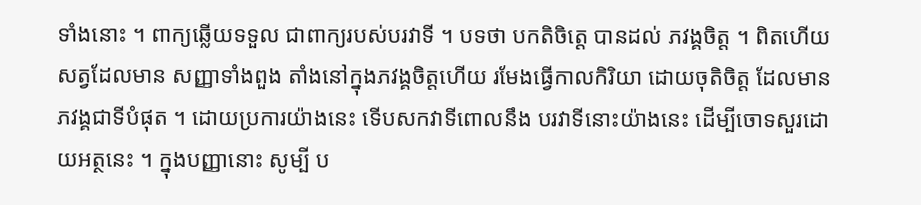ទាំងនោះ ។ ពាក្យឆ្លើយទទួល ជាពាក្យរបស់បរវាទី ។ បទថា បកតិចិត្តេ បានដល់ ភវង្គចិត្ត ។ ពិតហើយ សត្វដែលមាន សញ្ញាទាំងពួង តាំងនៅក្នុងភវង្គចិត្តហើយ រមែងធ្វើកាលកិរិយា ដោយចុតិចិត្ត ដែលមានភវង្គជាទីបំផុត ។ ដោយប្រការយ៉ាងនេះ ទើបសកវាទីពោលនឹង បរវាទីនោះយ៉ាងនេះ ដើម្បីចោទសួរដោយអត្ថនេះ ។ ក្នុងបញ្ញានោះ សូម្បី ប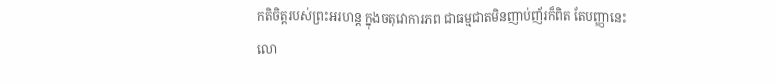កតិចិត្តរបស់ព្រះអរហន្ត ក្នុងចតុវោការភព ជាធម្មជាតមិនញាប់ញ័រក៏ពិត តែបញ្ញានេះ លោ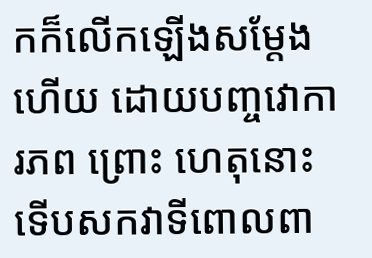កក៏លើកឡើងសម្តែងហើយ ដោយបញ្ចវោការភព ព្រោះ ហេតុនោះ ទើបសកវាទីពោលពា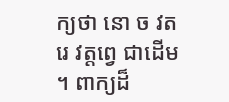ក្យថា នោ ច វត រេ វត្តព្វេ ជាដើម ។ ពាក្យដ៏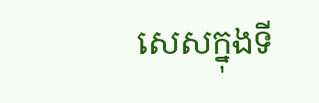សេសក្នុងទី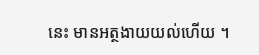នេះ មានអត្ថងាយយល់ហើយ ។